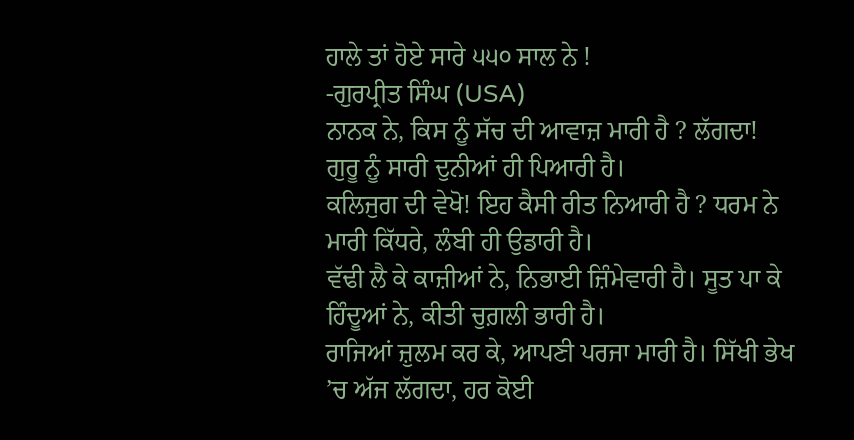ਹਾਲੇ ਤਾਂ ਹੋਏ ਸਾਰੇ ੫੫੦ ਸਾਲ ਨੇ !
-ਗੁਰਪ੍ਰੀਤ ਸਿੰਘ (USA)
ਨਾਨਕ ਨੇ, ਕਿਸ ਨੂੰ ਸੱਚ ਦੀ ਆਵਾਜ਼ ਮਾਰੀ ਹੈ ? ਲੱਗਦਾ! ਗੁਰੂ ਨੂੰ ਸਾਰੀ ਦੁਨੀਆਂ ਹੀ ਪਿਆਰੀ ਹੈ।
ਕਲਿਜੁਗ ਦੀ ਵੇਖੋ! ਇਹ ਕੈਸੀ ਰੀਤ ਨਿਆਰੀ ਹੈ ? ਧਰਮ ਨੇ ਮਾਰੀ ਕਿੱਧਰੇ, ਲੰਬੀ ਹੀ ਉਡਾਰੀ ਹੈ।
ਵੱਢੀ ਲੈ ਕੇ ਕਾਜ਼ੀਆਂ ਨੇ, ਨਿਭਾਈ ਜ਼ਿੰਮੇਵਾਰੀ ਹੈ। ਸੂਤ ਪਾ ਕੇ ਹਿੰਦੂਆਂ ਨੇ, ਕੀਤੀ ਚੁਗ਼ਲੀ ਭਾਰੀ ਹੈ।
ਰਾਜਿਆਂ ਜ਼ੁਲਮ ਕਰ ਕੇ, ਆਪਣੀ ਪਰਜਾ ਮਾਰੀ ਹੈ। ਸਿੱਖੀ ਭੇਖ ’ਚ ਅੱਜ ਲੱਗਦਾ, ਹਰ ਕੋਈ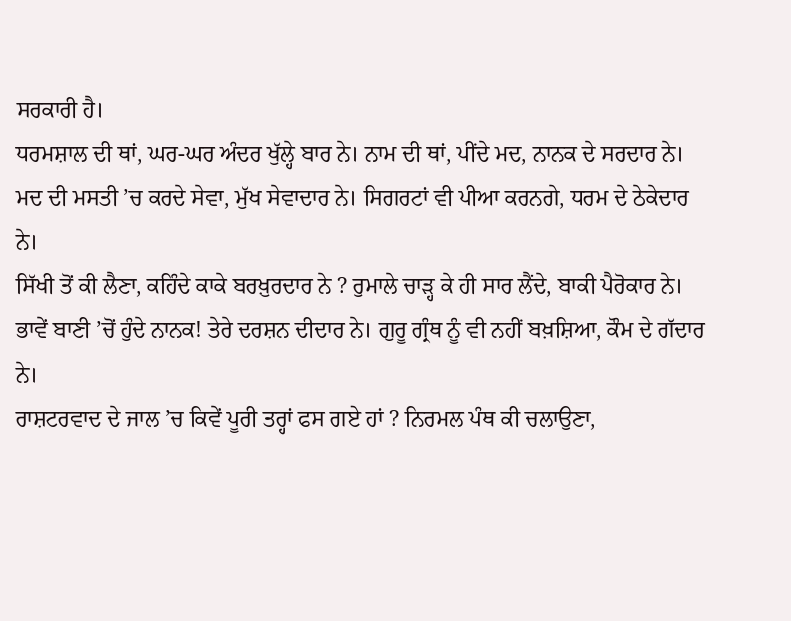ਸਰਕਾਰੀ ਹੈ।
ਧਰਮਸ਼ਾਲ ਦੀ ਥਾਂ, ਘਰ-ਘਰ ਅੰਦਰ ਖੁੱਲ੍ਹੇ ਬਾਰ ਨੇ। ਨਾਮ ਦੀ ਥਾਂ, ਪੀਂਦੇ ਮਦ, ਨਾਨਕ ਦੇ ਸਰਦਾਰ ਨੇ।
ਮਦ ਦੀ ਮਸਤੀ ’ਚ ਕਰਦੇ ਸੇਵਾ, ਮੁੱਖ ਸੇਵਾਦਾਰ ਨੇ। ਸਿਗਰਟਾਂ ਵੀ ਪੀਆ ਕਰਨਗੇ, ਧਰਮ ਦੇ ਠੇਕੇਦਾਰ ਨੇ।
ਸਿੱਖੀ ਤੋਂ ਕੀ ਲੈਣਾ, ਕਹਿੰਦੇ ਕਾਕੇ ਬਰਖ਼ੁਰਦਾਰ ਨੇ ? ਰੁਮਾਲੇ ਚਾੜ੍ਹ ਕੇ ਹੀ ਸਾਰ ਲੈਂਦੇ, ਬਾਕੀ ਪੈਰੋਕਾਰ ਨੇ।
ਭਾਵੇਂ ਬਾਣੀ ’ਚੋਂ ਹੁੰਦੇ ਨਾਨਕ! ਤੇਰੇ ਦਰਸ਼ਨ ਦੀਦਾਰ ਨੇ। ਗੁਰੂ ਗ੍ਰੰਥ ਨੂੰ ਵੀ ਨਹੀਂ ਬਖ਼ਸ਼ਿਆ, ਕੌਮ ਦੇ ਗੱਦਾਰ ਨੇ।
ਰਾਸ਼ਟਰਵਾਦ ਦੇ ਜਾਲ ’ਚ ਕਿਵੇਂ ਪੂਰੀ ਤਰ੍ਹਾਂ ਫਸ ਗਏ ਹਾਂ ? ਨਿਰਮਲ ਪੰਥ ਕੀ ਚਲਾਉਣਾ,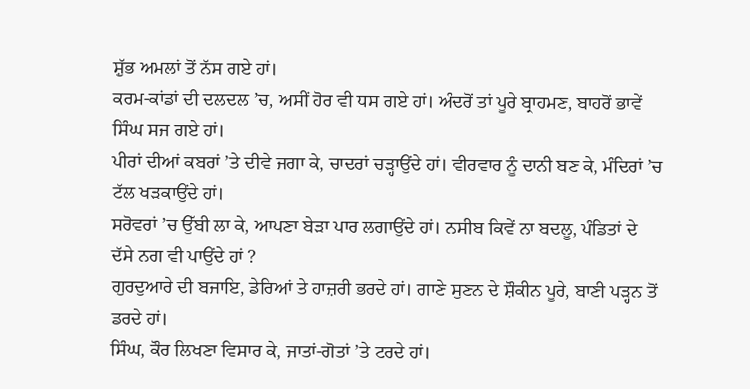ਸ਼ੁੱਭ ਅਮਲਾਂ ਤੋਂ ਨੱਸ ਗਏ ਹਾਂ।
ਕਰਮ-ਕਾਂਡਾਂ ਦੀ ਦਲਦਲ ’ਚ, ਅਸੀਂ ਹੋਰ ਵੀ ਧਸ ਗਏ ਹਾਂ। ਅੰਦਰੋਂ ਤਾਂ ਪੂਰੇ ਬ੍ਰਾਹਮਣ, ਬਾਹਰੋਂ ਭਾਵੇਂ ਸਿੰਘ ਸਜ ਗਏ ਹਾਂ।
ਪੀਰਾਂ ਦੀਆਂ ਕਬਰਾਂ ’ਤੇ ਦੀਵੇ ਜਗਾ ਕੇ, ਚਾਦਰਾਂ ਚੜ੍ਹਾਉਂਦੇ ਹਾਂ। ਵੀਰਵਾਰ ਨੂੰ ਦਾਨੀ ਬਣ ਕੇ, ਮੰਦਿਰਾਂ ’ਚ ਟੱਲ ਖੜਕਾਉਂਦੇ ਹਾਂ।
ਸਰੋਵਰਾਂ ’ਚ ਉੱਬੀ ਲਾ ਕੇ, ਆਪਣਾ ਬੇੜਾ ਪਾਰ ਲਗਾਉਂਦੇ ਹਾਂ। ਨਸੀਬ ਕਿਵੇਂ ਨਾ ਬਦਲੂ, ਪੰਡਿਤਾਂ ਦੇ ਦੱਸੇ ਨਗ ਵੀ ਪਾਉਂਦੇ ਹਾਂ ?
ਗੁਰਦੁਆਰੇ ਦੀ ਬਜਾਇ, ਡੇਰਿਆਂ ਤੇ ਹਾਜ਼ਰੀ ਭਰਦੇ ਹਾਂ। ਗਾਣੇ ਸੁਣਨ ਦੇ ਸ਼ੌਕੀਨ ਪੂਰੇ, ਬਾਣੀ ਪੜ੍ਹਨ ਤੋਂ ਡਰਦੇ ਹਾਂ।
ਸਿੰਘ, ਕੌਰ ਲਿਖਣਾ ਵਿਸਾਰ ਕੇ, ਜਾਤਾਂ-ਗੋਤਾਂ ’ਤੇ ਟਰਦੇ ਹਾਂ।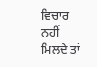ਵਿਚਾਰ ਨਹੀਂ ਮਿਲਦੇ ਤਾਂ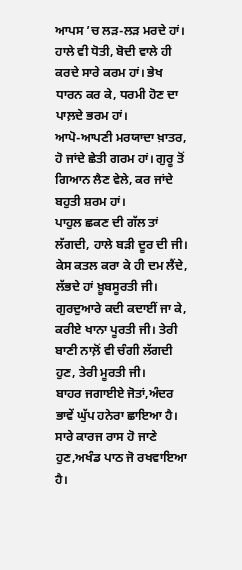ਆਪਸ ’ਚ ਲੜ-ਲੜ ਮਰਦੇ ਹਾਂ।
ਹਾਲੇ ਵੀ ਧੋਤੀ, ਬੋਦੀ ਵਾਲੇ ਹੀ ਕਰਦੇ ਸਾਰੇ ਕਰਮ ਹਾਂ। ਭੇਖ ਧਾਰਨ ਕਰ ਕੇ, ਧਰਮੀ ਹੋਣ ਦਾ ਪਾਲ਼ਦੇ ਭਰਮ ਹਾਂ।
ਆਪੋ-ਆਪਣੀ ਮਰਯਾਦਾ ਖ਼ਾਤਰ, ਹੋ ਜਾਂਦੇ ਛੇਤੀ ਗਰਮ ਹਾਂ। ਗੁਰੂ ਤੋਂ ਗਿਆਨ ਲੈਣ ਵੇਲੇ, ਕਰ ਜਾਂਦੇ ਬਹੁਤੀ ਸ਼ਰਮ ਹਾਂ।
ਪਾਹੁਲ ਛਕਣ ਦੀ ਗੱਲ ਤਾਂ ਲੱਗਦੀ, ਹਾਲੇ ਬੜੀ ਦੂਰ ਦੀ ਜੀ। ਕੇਸ ਕਤਲ ਕਰਾ ਕੇ ਹੀ ਦਮ ਲੈਂਦੇ, ਲੱਭਦੇ ਹਾਂ ਖ਼ੂਬਸੂਰਤੀ ਜੀ।
ਗੁਰਦੁਆਰੇ ਕਦੀ ਕਦਾਈਂ ਜਾ ਕੇ, ਕਰੀਏ ਖਾਨਾ ਪੂਰਤੀ ਜੀ। ਤੇਰੀ ਬਾਣੀ ਨਾਲ਼ੋਂ ਵੀ ਚੰਗੀ ਲੱਗਦੀ ਹੁਣ, ਤੇਰੀ ਮੂਰਤੀ ਜੀ।
ਬਾਹਰ ਜਗਾਈਏ ਜੋਤਾਂ,ਅੰਦਰ ਭਾਵੇਂ ਘੁੱਪ ਹਨੇਰਾ ਛਾਇਆ ਹੈ। ਸਾਰੇ ਕਾਰਜ ਰਾਸ ਹੋ ਜਾਣੇ ਹੁਣ,ਅਖੰਡ ਪਾਠ ਜੋ ਰਖਵਾਇਆ ਹੈ।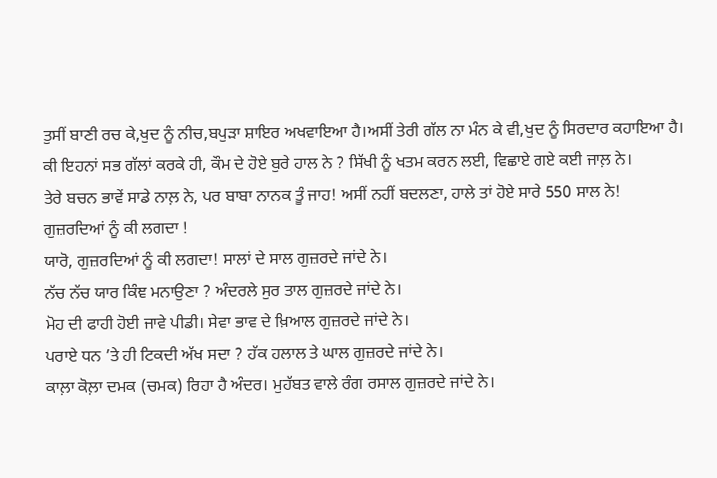ਤੁਸੀਂ ਬਾਣੀ ਰਚ ਕੇ,ਖੁਦ ਨੂੰ ਨੀਚ,ਬਪੁੜਾ ਸ਼ਾਇਰ ਅਖਵਾਇਆ ਹੈ।ਅਸੀਂ ਤੇਰੀ ਗੱਲ ਨਾ ਮੰਨ ਕੇ ਵੀ,ਖੁਦ ਨੂੰ ਸਿਰਦਾਰ ਕਹਾਇਆ ਹੈ।
ਕੀ ਇਹਨਾਂ ਸਭ ਗੱਲਾਂ ਕਰਕੇ ਹੀ, ਕੌਮ ਦੇ ਹੋਏ ਬੁਰੇ ਹਾਲ ਨੇ ? ਸਿੱਖੀ ਨੂੰ ਖਤਮ ਕਰਨ ਲਈ, ਵਿਛਾਏ ਗਏ ਕਈ ਜਾਲ਼ ਨੇ।
ਤੇਰੇ ਬਚਨ ਭਾਵੇਂ ਸਾਡੇ ਨਾਲ਼ ਨੇ, ਪਰ ਬਾਬਾ ਨਾਨਕ ਤੂੰ ਜਾਹ! ਅਸੀਂ ਨਹੀਂ ਬਦਲਣਾ, ਹਾਲੇ ਤਾਂ ਹੋਏ ਸਾਰੇ 550 ਸਾਲ ਨੇ!
ਗੁਜ਼ਰਦਿਆਂ ਨੂੰ ਕੀ ਲਗਦਾ !
ਯਾਰੋ, ਗੁਜ਼ਰਦਿਆਂ ਨੂੰ ਕੀ ਲਗਦਾ! ਸਾਲਾਂ ਦੇ ਸਾਲ ਗੁਜ਼ਰਦੇ ਜਾਂਦੇ ਨੇ।
ਨੱਚ ਨੱਚ ਯਾਰ ਕਿੰਞ ਮਨਾਉਣਾ ? ਅੰਦਰਲੇ ਸੁਰ ਤਾਲ ਗੁਜ਼ਰਦੇ ਜਾਂਦੇ ਨੇ।
ਮੋਹ ਦੀ ਫਾਹੀ ਹੋਈ ਜਾਵੇ ਪੀਡੀ। ਸੇਵਾ ਭਾਵ ਦੇ ਖ਼ਿਆਲ ਗੁਜ਼ਰਦੇ ਜਾਂਦੇ ਨੇ।
ਪਰਾਏ ਧਨ ’ਤੇ ਹੀ ਟਿਕਦੀ ਅੱਖ ਸਦਾ ? ਹੱਕ ਹਲਾਲ ਤੇ ਘਾਲ ਗੁਜ਼ਰਦੇ ਜਾਂਦੇ ਨੇ।
ਕਾਲ਼ਾ ਕੋਲ਼ਾ ਦਮਕ (ਚਮਕ) ਰਿਹਾ ਹੈ ਅੰਦਰ। ਮੁਹੱਬਤ ਵਾਲੇ ਰੰਗ ਰਸਾਲ ਗੁਜ਼ਰਦੇ ਜਾਂਦੇ ਨੇ।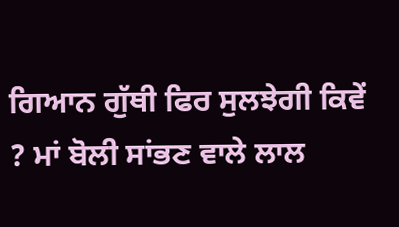ਗਿਆਨ ਗੁੱਥੀ ਫਿਰ ਸੁਲਝੇਗੀ ਕਿਵੇਂ ? ਮਾਂ ਬੋਲੀ ਸਾਂਭਣ ਵਾਲੇ ਲਾਲ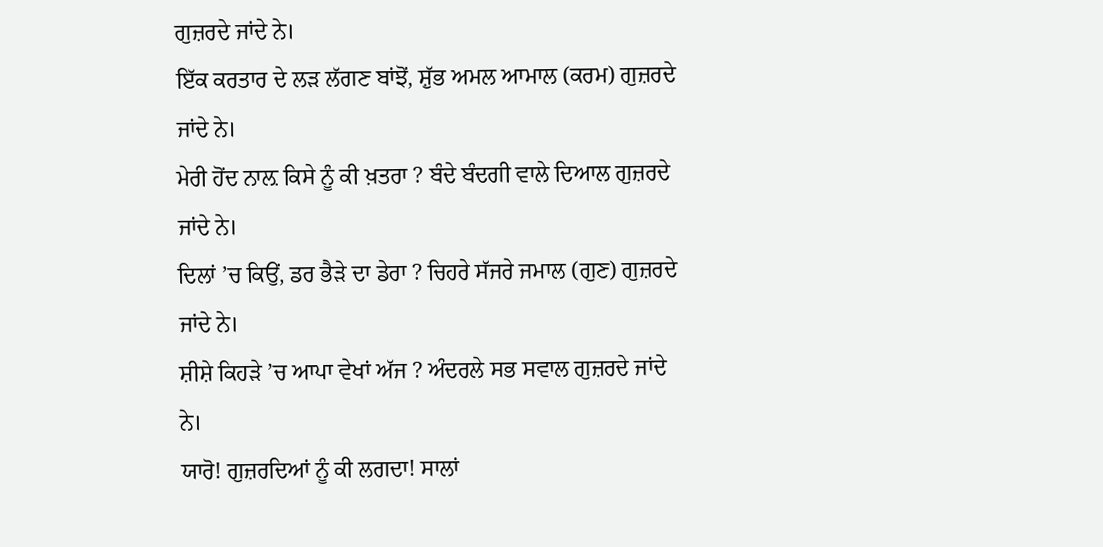ਗੁਜ਼ਰਦੇ ਜਾਂਦੇ ਨੇ।
ਇੱਕ ਕਰਤਾਰ ਦੇ ਲੜ ਲੱਗਣ ਬਾਂਝੋਂ, ਸ਼ੁੱਭ ਅਮਲ ਆਮਾਲ (ਕਰਮ) ਗੁਜ਼ਰਦੇ ਜਾਂਦੇ ਨੇ।
ਮੇਰੀ ਹੋਂਦ ਨਾਲ਼ ਕਿਸੇ ਨੂੰ ਕੀ ਖ਼ਤਰਾ ? ਬੰਦੇ ਬੰਦਗੀ ਵਾਲੇ ਦਿਆਲ ਗੁਜ਼ਰਦੇ ਜਾਂਦੇ ਨੇ।
ਦਿਲਾਂ ’ਚ ਕਿਉਂ, ਡਰ ਭੈੜੇ ਦਾ ਡੇਰਾ ? ਚਿਹਰੇ ਸੱਜਰੇ ਜਮਾਲ (ਗੁਣ) ਗੁਜ਼ਰਦੇ ਜਾਂਦੇ ਨੇ।
ਸ਼ੀਸ਼ੇ ਕਿਹੜੇ ’ਚ ਆਪਾ ਵੇਖਾਂ ਅੱਜ ? ਅੰਦਰਲੇ ਸਭ ਸਵਾਲ ਗੁਜ਼ਰਦੇ ਜਾਂਦੇ ਨੇ।
ਯਾਰੋ! ਗੁਜ਼ਰਦਿਆਂ ਨੂੰ ਕੀ ਲਗਦਾ! ਸਾਲਾਂ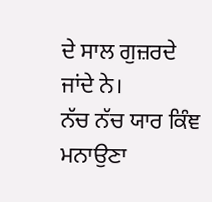ਦੇ ਸਾਲ ਗੁਜ਼ਰਦੇ ਜਾਂਦੇ ਨੇ।
ਨੱਚ ਨੱਚ ਯਾਰ ਕਿੰਞ ਮਨਾਉਣਾ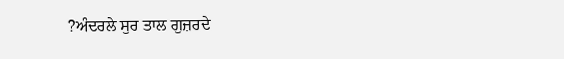?ਅੰਦਰਲੇ ਸੁਰ ਤਾਲ ਗੁਜ਼ਰਦੇ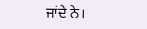ਜਾਂਦੇ ਨੇ।